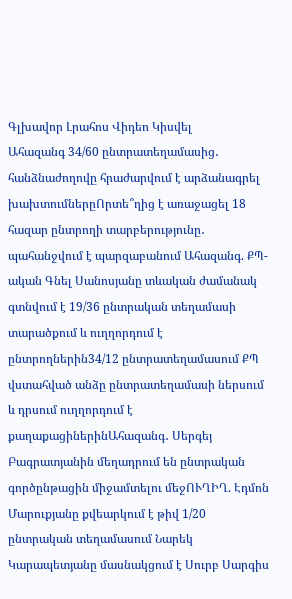Գլխավոր Լրահոս Վիդեո Կիսվել
Ահազանգ 34/60 ընտրատեղամասից․ հանձնաժողովը հրաժարվում է արձանագրել խախտումներըՈրտե՞ղից է առաջացել 18 հազար ընտրողի տարբերությունը․ պահանջվում է պարզաբանում Ահազանգ. ՔՊ-ական Գնել Սանոսյանը տևական ժամանակ գտնվում է 19/36 ընտրական տեղամասի տարածքում և ուղղորդում է ընտրողներին34/12 ընտրատեղամասում ՔՊ վստահված անձը ընտրատեղամասի ներսում և դրսում ուղղորդում է քաղաքացիներինԱհազանգ․ Սերգեյ Բագրատյանին մեղադրում են ընտրական գործընթացին միջամտելու մեջՈՒՂԻՂ. Էդմոն Մարուքյանը քվեարկում է թիվ 1/20 ընտրական տեղամասում Նարեկ Կարապետյանը մասնակցում է Սուրբ Սարգիս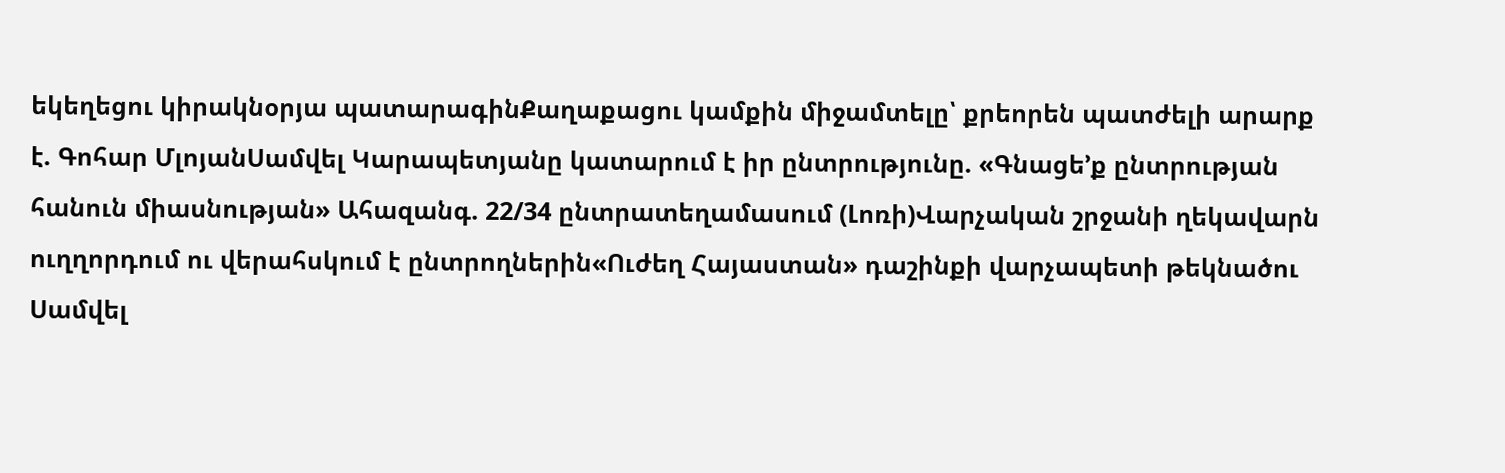եկեղեցու կիրակնօրյա պատարագինՔաղաքացու կամքին միջամտելը՝ քրեորեն պատժելի արարք է. Գոհար ՄլոյանՍամվել Կարապետյանը կատարում է իր ընտրությունը. «Գնացե’ք ընտրության հանուն միասնության» Ահազանգ. 22/34 ընտրատեղամասում (Լոռի)Վարչական շրջանի ղեկավարն ուղղորդում ու վերահսկում է ընտրողներին«Ուժեղ Հայաստան» դաշինքի վարչապետի թեկնածու Սամվել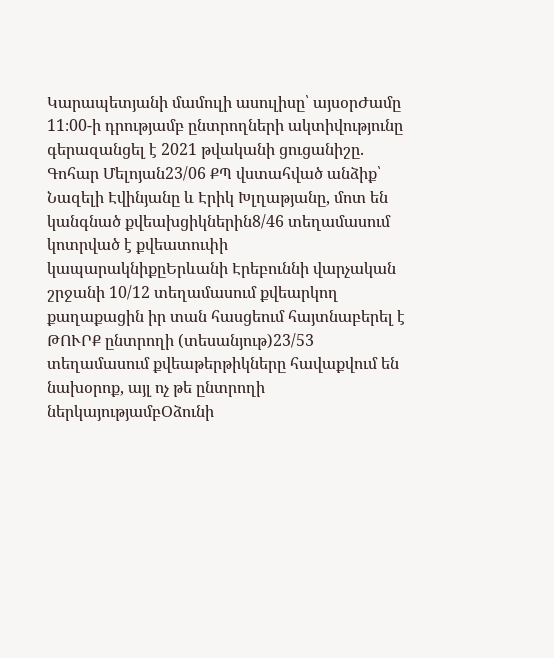Կարապետյանի մամուլի ասուլիսը՝ այսօրԺամը 11։00-ի դրությամբ ընտրողների ակտիվությունը գերազանցել է 2021 թվականի ցուցանիշը․ Գոհար Մելոյան23/06 ՔՊ վստահված անձիք՝ Նազելի Էվինյանը և Էրիկ Խլղաթյանը, մոտ են կանգնած քվեախցիկներին8/46 տեղամասում կոտրված է քվեատուփի կապարակնիքըԵրևանի Էրեբուննի վարչական շրջանի 10/12 տեղամասում քվեարկող քաղաքացին իր տան հասցեում հայտնաբերել է ԹՈՒՐՔ ընտրողի (տեսանյութ)23/53 տեղամասում քվեաթերթիկները հավաքվում են նախօրոք, այլ ոչ թե ընտրողի ներկայությամբՕձունի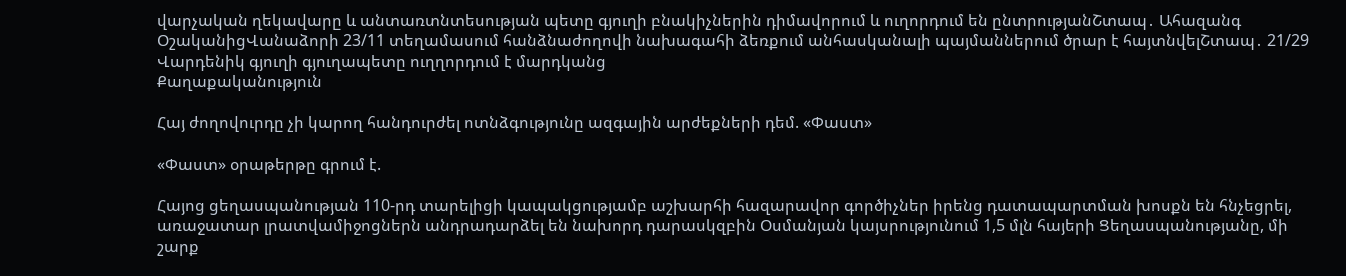վարչական ղեկավարը և անտառտնտեսության պետը գյուղի բնակիչներին դիմավորում և ուղորդում են ընտրությանՇտապ․ Ահազանգ ՕշականիցՎանաձորի 23/11 տեղամասում հանձնաժողովի նախագահի ձեռքում անհասկանալի պայմաններում ծրար է հայտնվելՇտապ․ 21/29 Վարդենիկ գյուղի գյուղապետը ուղղորդում է մարդկանց
Քաղաքականություն

Հայ ժողովուրդը չի կարող հանդուրժել ոտնձգությունը ազգային արժեքների դեմ. «Փաստ»

«Փաստ» օրաթերթը գրում է.

Հայոց ցեղասպանության 110-րդ տարելիցի կապակցությամբ աշխարհի հազարավոր գործիչներ իրենց դատապարտման խոսքն են հնչեցրել, առաջատար լրատվամիջոցներն անդրադարձել են նախորդ դարասկզբին Օսմանյան կայսրությունում 1,5 մլն հայերի Ցեղասպանությանը, մի շարք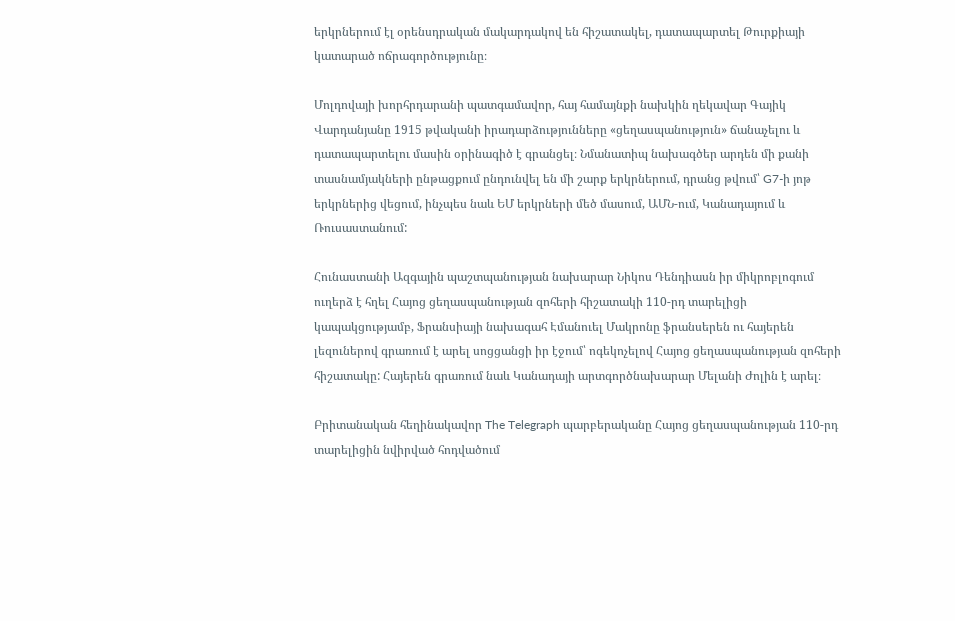երկրներում էլ օրենսդրական մակարդակով են հիշատակել, դատապարտել Թուրքիայի կատարած ոճրագործությունը։

Մոլդովայի խորհրդարանի պատգամավոր, հայ համայնքի նախկին ղեկավար Գայիկ Վարդանյանը 1915 թվականի իրադարձությունները «ցեղասպանություն» ճանաչելու և դատապարտելու մասին օրինագիծ է գրանցել։ Նմանատիպ նախագծեր արդեն մի քանի տասնամյակների ընթացքում ընդունվել են մի շարք երկրներում, դրանց թվում՝ G7-ի յոթ երկրներից վեցում, ինչպես նաև ԵՄ երկրների մեծ մասում, ԱՄՆ-ում, Կանադայում և Ռուսաստանում:

Հունաստանի Ազգային պաշտպանության նախարար Նիկոս Դենդիասն իր միկրոբլոգում ուղերձ է հղել Հայոց ցեղասպանության զոհերի հիշատակի 110-րդ տարելիցի կապակցությամբ, Ֆրանսիայի նախագահ Էմանուել Մակրոնը ֆրանսերեն ու հայերեն լեզուներով գրառում է արել սոցցանցի իր էջում՝ ոգեկոչելով Հայոց ցեղասպանության զոհերի հիշատակը: Հայերեն գրառում նաև Կանադայի արտգործնախարար Մելանի Ժոլին է արել։

Բրիտանական հեղինակավոր The Telegraph պարբերականը Հայոց ցեղասպանության 110-րդ տարելիցին նվիրված հոդվածում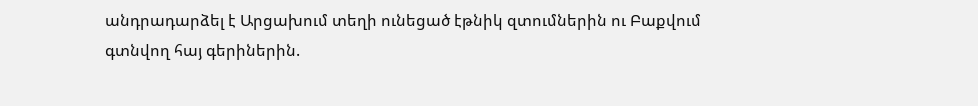անդրադարձել է Արցախում տեղի ունեցած էթնիկ զտումներին ու Բաքվում գտնվող հայ գերիներին.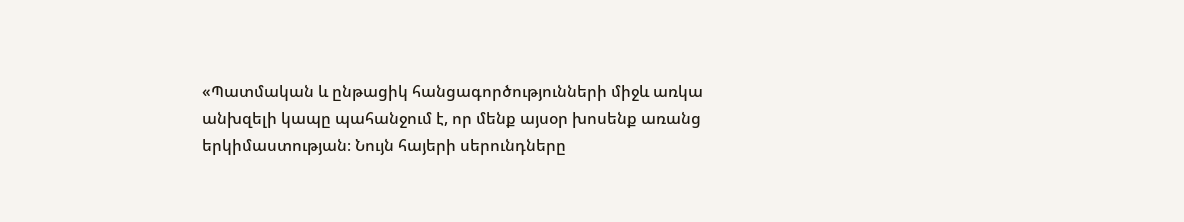«Պատմական և ընթացիկ հանցագործությունների միջև առկա անխզելի կապը պահանջում է, որ մենք այսօր խոսենք առանց երկիմաստության։ Նույն հայերի սերունդները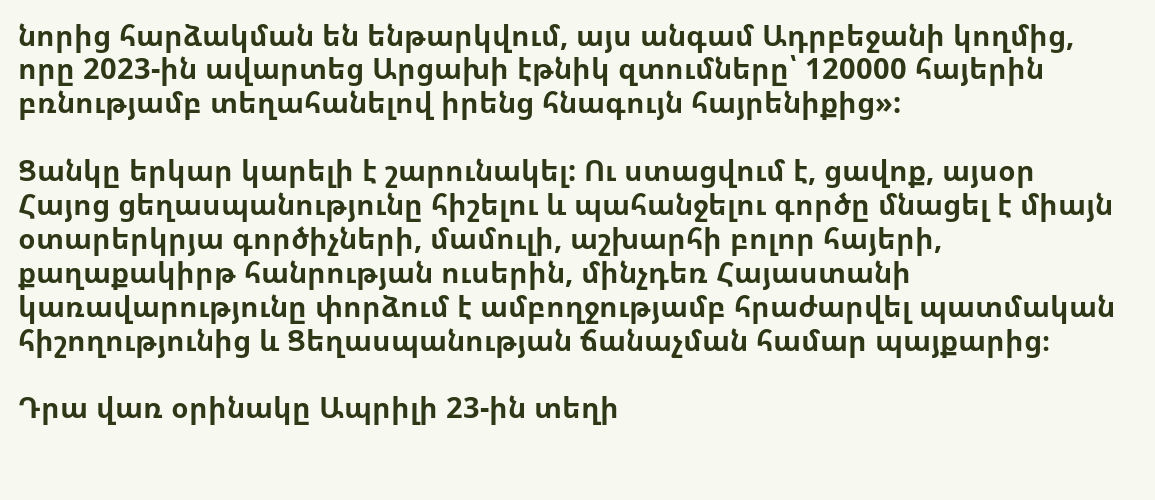նորից հարձակման են ենթարկվում, այս անգամ Ադրբեջանի կողմից, որը 2023-ին ավարտեց Արցախի էթնիկ զտումները՝ 120000 հայերին բռնությամբ տեղահանելով իրենց հնագույն հայրենիքից»:

Ցանկը երկար կարելի է շարունակել: Ու ստացվում է, ցավոք, այսօր Հայոց ցեղասպանությունը հիշելու և պահանջելու գործը մնացել է միայն օտարերկրյա գործիչների, մամուլի, աշխարհի բոլոր հայերի, քաղաքակիրթ հանրության ուսերին, մինչդեռ Հայաստանի կառավարությունը փորձում է ամբողջությամբ հրաժարվել պատմական հիշողությունից և Ցեղասպանության ճանաչման համար պայքարից։

Դրա վառ օրինակը Ապրիլի 23-ին տեղի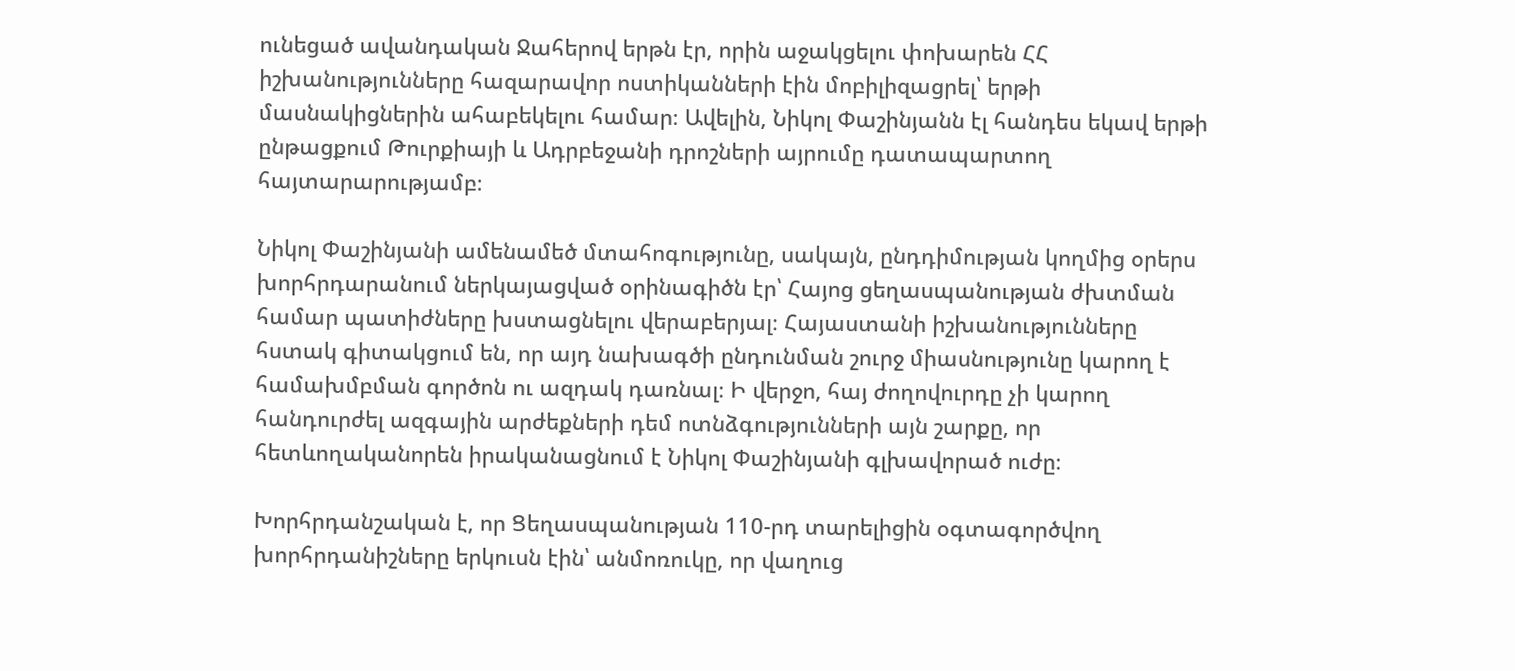ունեցած ավանդական Ջահերով երթն էր, որին աջակցելու փոխարեն ՀՀ իշխանությունները հազարավոր ոստիկանների էին մոբիլիզացրել՝ երթի մասնակիցներին ահաբեկելու համար։ Ավելին, Նիկոլ Փաշինյանն էլ հանդես եկավ երթի ընթացքում Թուրքիայի և Ադրբեջանի դրոշների այրումը դատապարտող հայտարարությամբ։

Նիկոլ Փաշինյանի ամենամեծ մտահոգությունը, սակայն, ընդդիմության կողմից օրերս խորհրդարանում ներկայացված օրինագիծն էր՝ Հայոց ցեղասպանության ժխտման համար պատիժները խստացնելու վերաբերյալ։ Հայաստանի իշխանությունները հստակ գիտակցում են, որ այդ նախագծի ընդունման շուրջ միասնությունը կարող է համախմբման գործոն ու ազդակ դառնալ։ Ի վերջո, հայ ժողովուրդը չի կարող հանդուրժել ազգային արժեքների դեմ ոտնձգությունների այն շարքը, որ հետևողականորեն իրականացնում է Նիկոլ Փաշինյանի գլխավորած ուժը։

Խորհրդանշական է, որ Ցեղասպանության 110-րդ տարելիցին օգտագործվող խորհրդանիշները երկուսն էին՝ անմոռուկը, որ վաղուց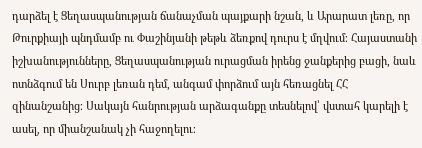դարձել է Ցեղասպանության ճանաչման պայքարի նշան, և Արարատ լեռը, որ Թուրքիայի պնդմամբ ու Փաշինյանի թեթև ձեռքով դուրս է մղվում։ Հայաստանի իշխանությունները, Ցեղասպանության ուրացման իրենց ջանքերից բացի, նաև ոտնձգում են Սուրբ լեռան դեմ, անգամ փորձում այն հեռացնել ՀՀ զինանշանից։ Սակայն հանրության արձագանքը տեսնելով՝ վստահ կարելի է ասել, որ միանշանակ չի հաջողելու։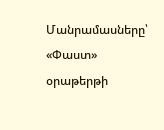Մանրամասները՝ «Փաստ» օրաթերթի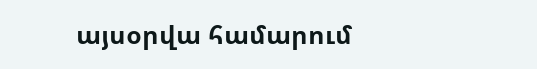այսօրվա համարում